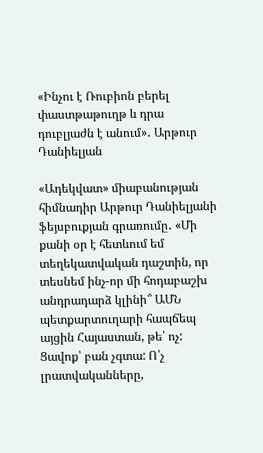«Ինչու է Ռուբիոն բերել փաստթաթուղթ և դրա դուբլյաժն է անում»․ Արթուր Դանիելյան

«Ադեկվատ» միաբանության հիմնադիր Արթուր Դանիելյանի ֆեյսբուքյան գրառումը․ «Մի քանի օր է հետևում եմ տեղեկատվական դաշտին, որ տեսնեմ ինչ-որ մի հոդաբաշխ անդրադարձ կլինի՞ ԱՄՆ պետքարտուղարի հապճեպ այցին Հայաստան, թե՝ ոչ: Ցավոք՝ բան չգտա: Ո՛չ լրատվականները,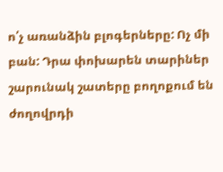ո՛չ առանձին բլոգերները: Ոչ մի բան: Դրա փոխարեն տարիներ շարունակ շատերը բողոքում են ժողովրդի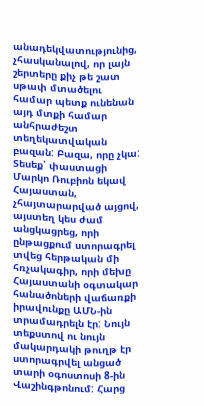անադեկվատությունից, չհասկանալով, որ լայն շերտերը քիչ թե շատ սթափ մտածելու համար պետք ունենան այդ մտքի համար անհրաժեշտ տեղեկատվական բազան: Բազա, որը չկա:
Տեսեք՝ փաստացի Մարկո Ռուբիոն եկավ Հայաստան, չհայտարարված այցով, այստեղ կես ժամ անցկացրեց, որի ընթացքում ստորագրել տվեց հերթական մի հռչակագիր, որի մեխը Հայաստանի օգտակար հանածոների վաճառքի իրավունքը ԱՄՆ-ին տրամադրելն էր: Նույն տեքստով ու նույն մակարդակի թուղթ էր ստորագրվել անցած տարի օգոստոսի 8-ին Վաշինգթոնում: Հարց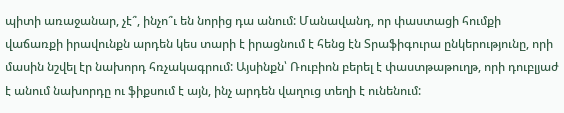պիտի առաջանար, չէ՞, ինչո՞ւ են նորից դա անում: Մանավանդ, որ փաստացի հումքի վաճառքի իրավունքն արդեն կես տարի է իրացնում է հենց էն Տրաֆիգուրա ընկերությունը, որի մասին նշվել էր նախորդ հռչակագրում: Այսինքն՝ Ռուբիոն բերել է փաստթաթուղթ, որի դուբլյաժ է անում նախորդը ու ֆիքսում է այն, ինչ արդեն վաղուց տեղի է ունենում: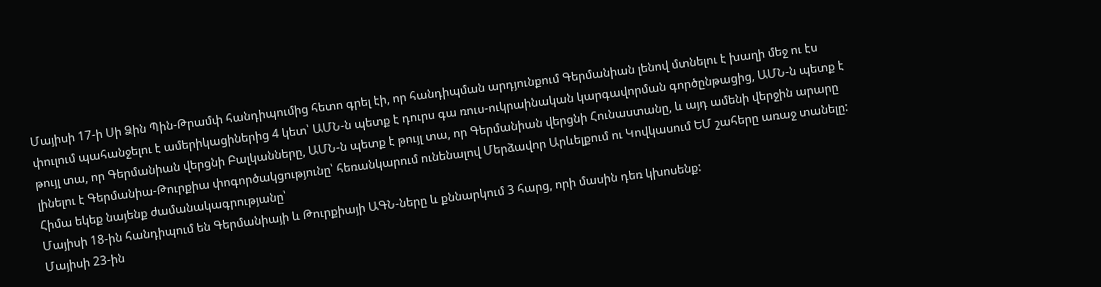Մայիսի 17-ի Սի Ձին Պին-Թրամփ հանդիպումից հետո գրել էի, որ հանդիպման արդյունքում Գերմանիան լենով մտնելու է խաղի մեջ ու էս փուլում պահանջելու է ամերիկացիներից 4 կետ՝ ԱՄՆ-ն պետք է դուրս գա ռուս-ուկրաինական կարգավորման գործընթացից, ԱՄՆ-ն պետք է թույլ տա, որ Գերմանիան վերցնի Բալկանները, ԱՄՆ-ն պետք է թույլ տա, որ Գերմանիան վերցնի Հունաստանը, և այդ ամենի վերջին արարը լինելու է Գերմանիա-Թուրքիա փոգործակցությունը՝ հեռանկարում ունենալով Մերձավոր Արևելքում ու Կովկասում ԵՄ շահերը առաջ տանելը:
Հիմա եկեք նայենք ժամանակագրությանը՝
Մայիսի 18-ին հանդիպում են Գերմանիայի և Թուրքիայի ԱԳՆ-ները և քննարկում 3 հարց, որի մասին դեռ կխոսենք:
Մայիսի 23-ին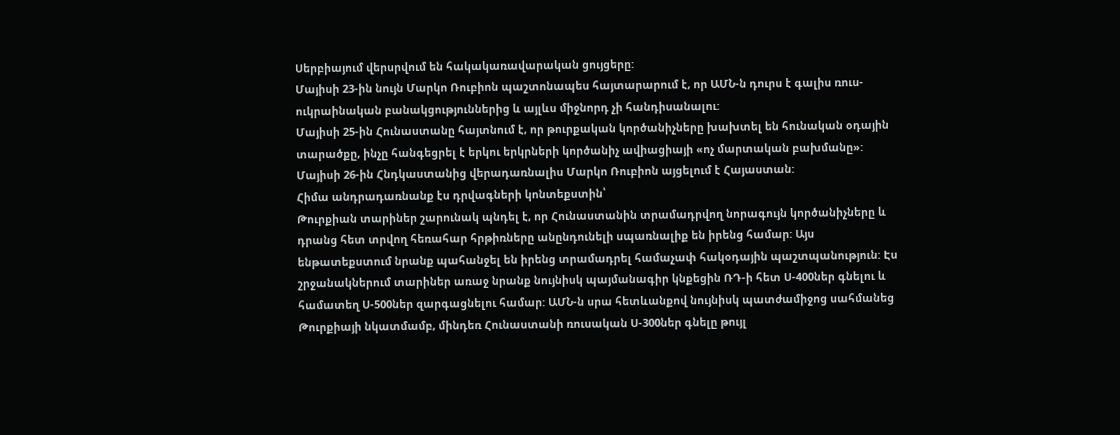Սերբիայում վերսրվում են հակակառավարական ցույցերը:
Մայիսի 23-ին նույն Մարկո Ռուբիոն պաշտոնապես հայտարարում է, որ ԱՄՆ-ն դուրս է գալիս ռուս-ուկրաինական բանակցություններից և այլևս միջնորդ չի հանդիսանալու:
Մայիսի 25-ին Հունաստանը հայտնում է, որ թուրքական կործանիչները խախտել են հունական օդային տարածքը, ինչը հանգեցրել է երկու երկրների կործանիչ ավիացիայի «ոչ մարտական բախմանը»:
Մայիսի 26-ին Հնդկաստանից վերադառնալիս Մարկո Ռուբիոն այցելում է Հայաստան:
Հիմա անդրադառնանք էս դրվագների կոնտեքստին՝
Թուրքիան տարիներ շարունակ պնդել է, որ Հունաստանին տրամադրվող նորագույն կործանիչները և դրանց հետ տրվող հեռահար հրթիռները անընդունելի սպառնալիք են իրենց համար: Այս ենթատեքստում նրանք պահանջել են իրենց տրամադրել համաչափ հակօդային պաշտպանություն: Էս շրջանակներում տարիներ առաջ նրանք նույնիսկ պայմանագիր կնքեցին ՌԴ-ի հետ Ս-400ներ գնելու և համատեղ Ս-500ներ զարգացնելու համար: ԱՄՆ-ն սրա հետևանքով նույնիսկ պատժամիջոց սահմանեց Թուրքիայի նկատմամբ, մինդեռ Հունաստանի ռուսական Ս-300ներ գնելը թույլ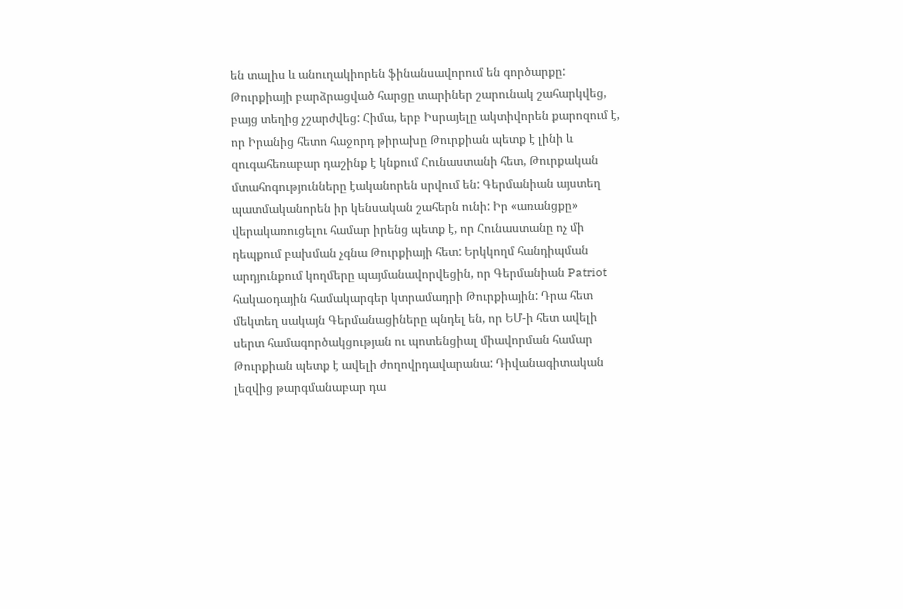են տալիս և անուղակիորեն ֆինանսավորում են գործարքը: Թուրքիայի բարձրացված հարցը տարիներ շարունակ շահարկվեց, բայց տեղից չշարժվեց: Հիմա, երբ Իսրայելը ակտիվորեն քարոզում է, որ Իրանից հետո հաջորդ թիրախը Թուրքիան պետք է լինի և զուգահեռաբար դաշինք է կնքում Հունաստանի հետ, Թուրքական մտահոգությունները էականորեն սրվում են: Գերմանիան այստեղ պատմականորեն իր կենսական շահերն ունի: Իր «առանցքը» վերակառուցելու համար իրենց պետք է, որ Հունաստանը ոչ մի դեպքում բախման չգնա Թուրքիայի հետ: Երկկողմ հանդիպման արդյունքում կողմերը պայմանավորվեցին, որ Գերմանիան Patriot հակաօդային համակարգեր կտրամադրի Թուրքիային: Դրա հետ մեկտեղ սակայն Գերմանացիները պնդել են, որ ԵՄ-ի հետ ավելի սերտ համագործակցության ու պոտենցիալ միավորման համար Թուրքիան պետք է ավելի ժողովրդավարանա: Դիվանագիտական լեզվից թարգմանաբար դա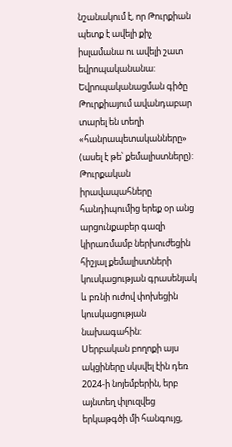նշանակում է, որ Թուրքիան պետք է ավելի քիչ իսլամանա ու ավելի շատ եվրոպականանա: Եվրոպականացման գիծը Թուրքիայում ավանդաբար տարել են տեղի «հանրապետականները» (ասել է թե՝ քեմալիստները): Թուրքական իրավապահները հանդիպումից երեք օր անց արցունքաբեր գազի կիրառմամբ ներխուժեցին հիշյալ քեմալիստների կուսկացության գրասենյակ և բռնի ուժով փոխեցին կուսկացության նախագահին:
Սերբական բողոքի այս ակցիները սկսվել էին դեռ 2024-ի նոյեմբերին, երբ այնտեղ փլուզվեց երկաթգծի մի հանգույց,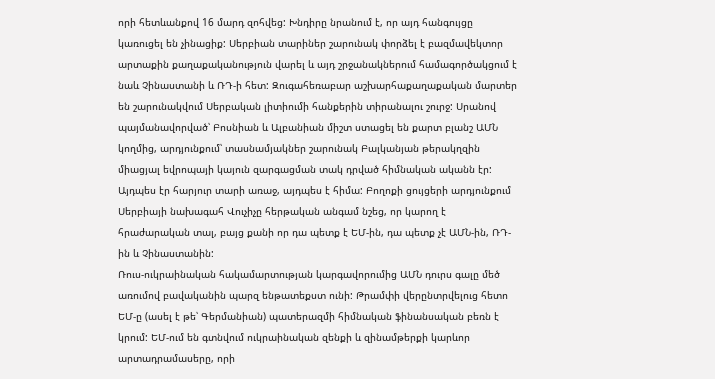որի հետևանքով 16 մարդ զոհվեց: Խնդիրը նրանում է, որ այդ հանգույցը կառուցել են չինացիք: Սերբիան տարիներ շարունակ փորձել է բազմավեկտոր արտաքին քաղաքականություն վարել և այդ շրջանակներում համագործակցում է նաև Չինաստանի և ՌԴ-ի հետ: Զուգահեռաբար աշխարհաքաղաքական մարտեր են շարունակվում Սերբական լիտիումի հանքերին տիրանալու շուրջ: Սրանով պայմանավորված՝ Բոսնիան և Ալբանիան միշտ ստացել են քարտ բլանշ ԱՄՆ կողմից, արդյունքում՝ տասնամյակներ շարունակ Բալկանյան թերակղզին միացյալ եվրոպայի կայուն զարգացման տակ դրված հիմնական ականն էր: Այդպես էր հարյուր տարի առաջ, այդպես է հիմա: Բողոքի ցույցերի արդյունքում Սերբիայի նախագահ Վուչիչը հերթական անգամ նշեց, որ կարող է հրաժարական տալ, բայց քանի որ դա պետք է ԵՄ-ին, դա պետք չէ ԱՄՆ-ին, ՌԴ-ին և Չինաստանին:
Ռուս-ուկրաինական հակամարտության կարգավորումից ԱՄՆ դուրս գալը մեծ առումով բավականին պարզ ենթատեքստ ունի: Թրամփի վերընտրվելուց հետո ԵՄ-ը (ասել է թե՝ Գերմանիան) պատերազմի հիմնական ֆինանսական բեռն է կրում: ԵՄ-ում են գտնվում ուկրաինական զենքի և զինամթերքի կարևոր արտադրամասերը, որի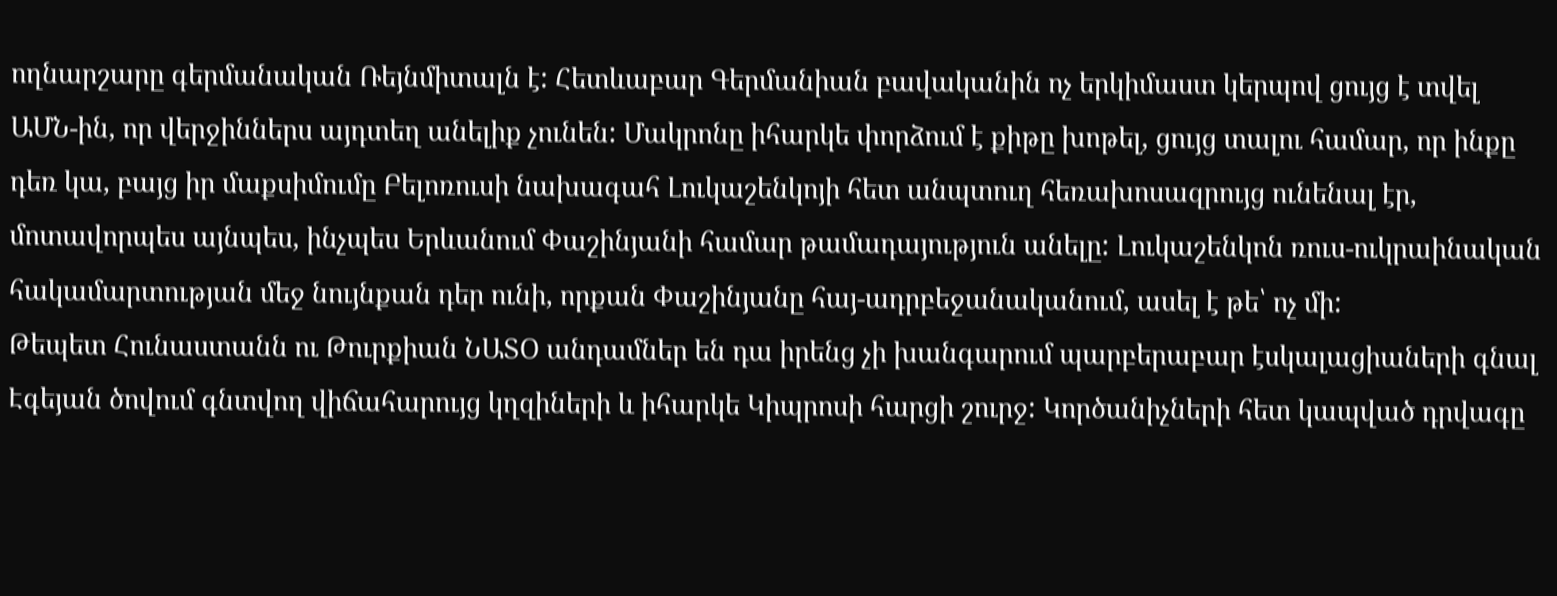ողնարշարը գերմանական Ռեյնմիտալն է: Հետևաբար Գերմանիան բավականին ոչ երկիմաստ կերպով ցույց է տվել ԱՄՆ-ին, որ վերջիններս այդտեղ անելիք չունեն: Մակրոնը իհարկե փորձում է քիթը խոթել, ցույց տալու համար, որ ինքը դեռ կա, բայց իր մաքսիմումը Բելոռուսի նախագահ Լուկաշենկոյի հետ անպտուղ հեռախոսազրույց ունենալ էր, մոտավորպես այնպես, ինչպես Երևանում Փաշինյանի համար թամադայություն անելը: Լուկաշենկոն ռուս-ուկրաինական հակամարտության մեջ նույնքան դեր ունի, որքան Փաշինյանը հայ-ադրբեջանականում, ասել է թե՝ ոչ մի:
Թեպետ Հունաստանն ու Թուրքիան ՆԱՏՕ անդամներ են դա իրենց չի խանգարում պարբերաբար էսկալացիաների գնալ Էգեյան ծովում գնտվող վիճահարույց կղզիների և իհարկե Կիպրոսի հարցի շուրջ: Կործանիչների հետ կապված դրվագը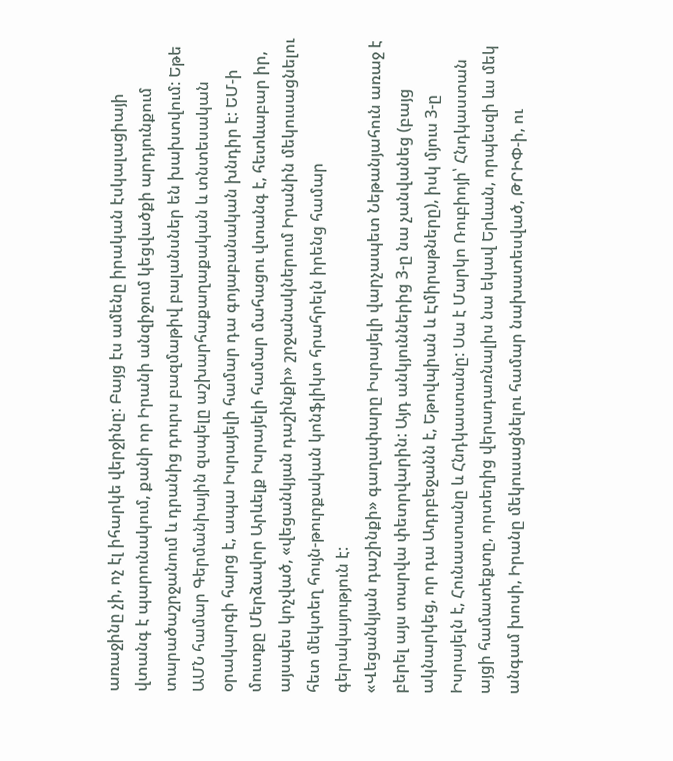առաջինը չի, ոչ էլ իհարկե վերջինը: Բայց էս ամենը իրական էսկալացիայի վտանգ է պարունակում, քանի որ Իրանի անզիջում կեցվածքի արդյունքում տարածաշրջանում և դրանից դուրս բազմաթիվ բալանսներ են խախտվում: Եթե ԱՄՆ համար Գերմանիային զսպելը աշխարհաքաղաքական և տնտեսական օրակարգի հարց է, ապա Իսրայելի համար դա գոյաբանական խնդիր է: ԵՄ-ի մուտքը Մերձավոր Արևելք Իսրայելի համար մահացու վտանգ է, հետևաբար իր, այսպես կոչված, «վեցանկյան դաշինքի» շրջանակներում Իրանին մեկուսացնելու հետ մեկտեղ հույն-թուրքական կոնֆլիկտ հրահրելն իրենց համար գերակայություն է:
«Վեցանկյան դաշինքի» գաղափարը Իսրայելի վարչապետ Նեթանյահուն առաջ է բերել այս տարվա փետրվարին: Այդ անկյուններից 3-ը նա չանվանեց (բայց ակնարկեց, որ դա Ադրբեջանն է, Եթովպիան և Էմիրաթները), իսկ մյուս 3-ը Իսրայելն է, Հունաստանը և Հնդկաստանը: Սա է Մարկո Ռուբիոյի՝ Հնդկաստան այցի համատեքտը, որտեղից վերադառնալիս նա եկավ Երևան, որպեսզի ևս մեկ անգամ խոսի, Իրանը մեկուսացնելու համար նախատեսված, ԹՐԻՓ-ի, ու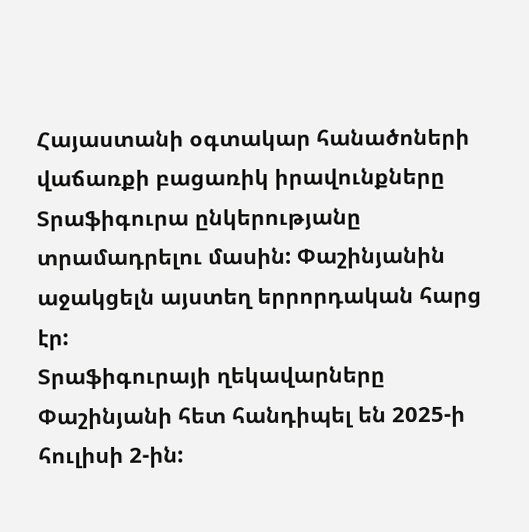Հայաստանի օգտակար հանածոների վաճառքի բացառիկ իրավունքները Տրաֆիգուրա ընկերությանը տրամադրելու մասին: Փաշինյանին աջակցելն այստեղ երրորդական հարց էր:
Տրաֆիգուրայի ղեկավարները Փաշինյանի հետ հանդիպել են 2025-ի հուլիսի 2-ին: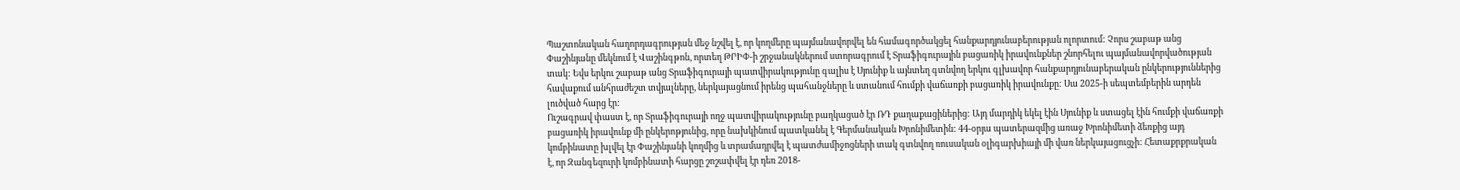Պաշտոնական հաղորդագրության մեջ նշվել է, որ կողմերը պայմանավորվել են համագործակցել հանքարդյունաբերության ոլորտում: Չորս շաբաթ անց Փաշինյանը մեկնում է Վաշինգթոն, որտեղ ԹՐԻՓ-ի շրջանակներում ստորագրում է Տրաֆիգուրային բացառիկ իրավունքներ շնորհելու պայմանավորվածության տակ: Եվս երկու շաբաթ անց Տրաֆիգուրայի պատվիրակությունը գալիս է Սյունիք և այնտեղ գտնվող երկու գլխավոր հանքարդյունաբերական ընկերություններից հավաքում անհրաժեշտ տվյալները, ներկայացնում իրենց պահանջները և ստանում հումքի վաճառքի բացառիկ իրավունքը: Սա 2025-ի սեպտեմբերին արդեն լուծված հարց էր:
Ուշագրավ փաստ է, որ Տրաֆիգուրայի ողջ պատվիրակությունը բաղկացած էր ՌԴ քաղաքացիներից: Այդ մարդիկ եկել էին Սյունիք և ստացել էին հումքի վաճառքի բացառիկ իրավունք մի ընկերոթյունից, որը նախկինում պատկանել է Գերմանական Խրոնիմետին: 44-օրյա պատերազմից առաջ Խրոնիմետի ձեռքից այդ կոմբինատը խլվել էր Փաշինյանի կողմից և տրամադրվել է պատժամիջոցների տակ գտնվող ռուսական օլիգարխիայի մի վառ ներկայացուցչի: Հետաքրքրական է, որ Զանգեզուրի կոմբինատի հարցը շոշափվել էր դեռ 2018-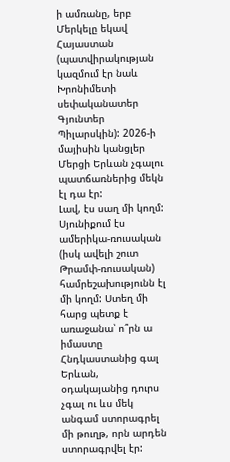ի ամռանը, երբ Մերկելը եկավ Հայաստան (պատվիրակության կազմում էր նաև Խրոնիմետի սեփականատեր Գյունտեր Պիլարսկին): 2026-ի մայիսին կանցլեր Մերցի Երևան չգալու պատճառներից մեկն էլ դա էր:
Լավ, էս սաղ մի կողմ: Սյունիքում էս ամերիկա-ռուսական (իսկ ավելի շուտ Թրամփ-ռուսական) համրեշախությունն էլ մի կողմ: Ստեղ մի հարց պետք է առաջանա՝ ո՞րն ա իմաստը Հնդկաստանից գալ Երևան, օդակայանից դուրս չգալ ու ևս մեկ անգամ ստորագրել մի թուղթ, որն արդեն ստորագրվել էր: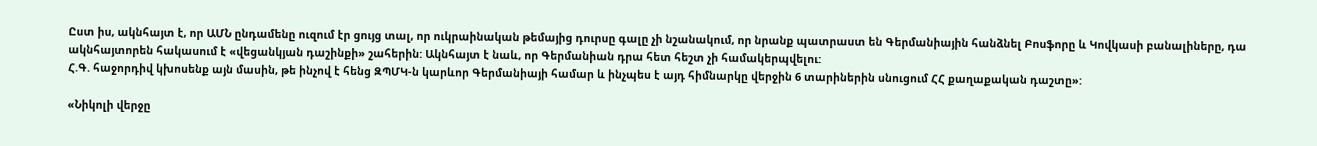Ըստ իս, ակնհայտ է, որ ԱՄՆ ընդամենը ուզում էր ցույց տալ, որ ուկրաինական թեմայից դուրսը գալը չի նշանակում, որ նրանք պատրաստ են Գերմանիային հանձնել Բոսֆորը և Կովկասի բանալիները, դա ակնհայտորեն հակասում է «վեցանկյան դաշինքի» շահերին: Ակնհայտ է նաև, որ Գերմանիան դրա հետ հեշտ չի համակերպվելու:
Հ.Գ. հաջորդիվ կխոսենք այն մասին, թե ինչով է հենց ԶՊՄԿ-ն կարևոր Գերմանիայի համար և ինչպես է այդ հիմնարկը վերջին 6 տարիներին սնուցում ՀՀ քաղաքական դաշտը»:

«Նիկոլի վերջը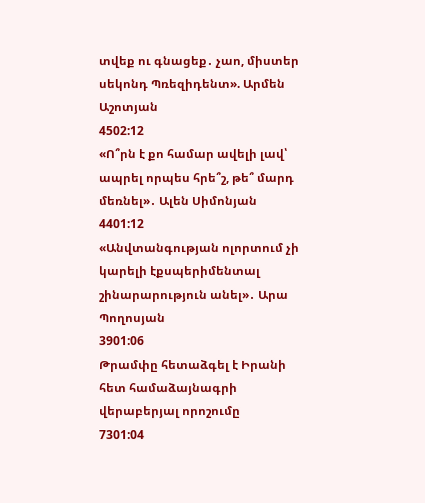տվեք ու գնացեք․ չաո, միստեր սեկոնդ Պռեզիդենտ». Արմեն Աշոտյան
4502:12
«Ո՞րն է քո համար ավելի լավ՝ ապրել որպես հրե՞շ, թե՞ մարդ մեռնել»․ Ալեն Սիմոնյան
4401:12
«Անվտանգության ոլորտում չի կարելի էքսպերիմենտալ շինարարություն անել»․ Արա Պողոսյան
3901:06
Թրամփը հետաձգել է Իրանի հետ համաձայնագրի վերաբերյալ որոշումը
7301:04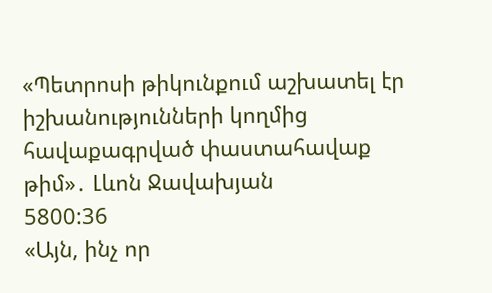«Պետրոսի թիկունքում աշխատել էր իշխանությունների կողմից հավաքագրված փաստահավաք թիմ»․ Լևոն Ջավախյան
5800:36
«Այն, ինչ որ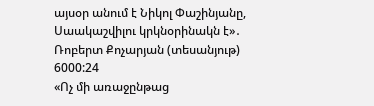այսօր անում է Նիկոլ Փաշինյանը, Սաակաշվիլու կրկնօրինակն է»․ Ռոբերտ Քոչարյան (տեսանյութ)
6000:24
«Ոչ մի առաջընթաց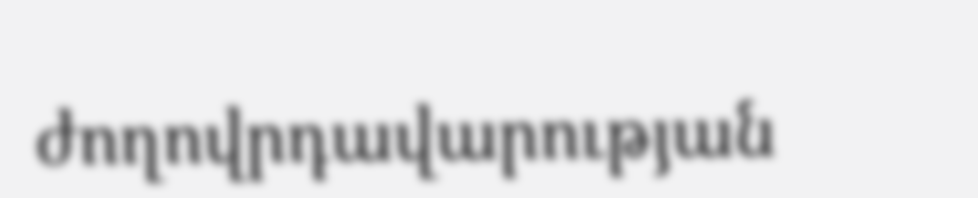ժողովրդավարության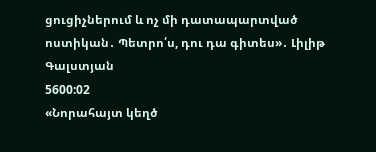ցուցիչներում և ոչ մի դատապարտված ոստիկան․ Պետրո՛ս, դու դա գիտես»․ Լիլիթ Գալստյան
5600:02
«Նորահայտ կեղծ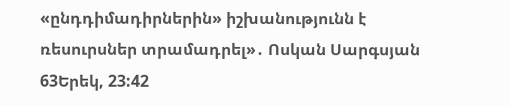«ընդդիմադիրներին» իշխանությունն է ռեսուրսներ տրամադրել»․ Ոսկան Սարգսյան
63Երեկ, 23:42